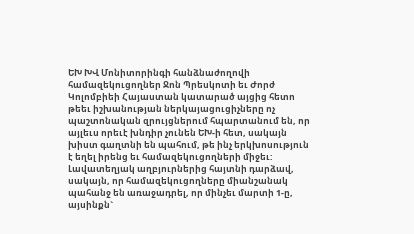ԵԽ ԽՎ Մոնիտորինգի հանձնաժողովի համազեկուցողներ Ջոն Պրեսկոտի եւ Ժորժ Կոլոմբիեի Հայաստան կատարած այցից հետո թեեւ իշխանության ներկայացուցիչները ոչ պաշտոնական զրույցներում հպարտանում են, որ այլեւս որեւէ խնդիր չունեն ԵԽ-ի հետ, սակայն խիստ գաղտնի են պահում, թե ինչ երկխոսություն է եղել իրենց եւ համազեկուցողների միջեւ: Լավատեղյակ աղբյուրներից հայտնի դարձավ, սակայն, որ համազեկուցողները միանշանակ պահանջ են առաջադրել, որ մինչեւ մարտի 1-ը, այսինքն`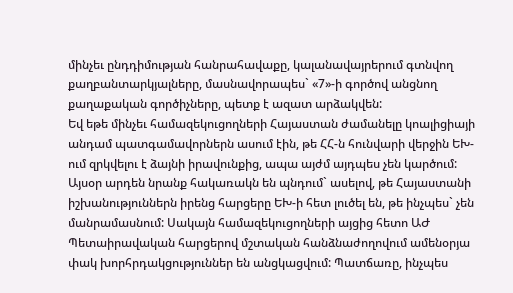մինչեւ ընդդիմության հանրահավաքը, կալանավայրերում գտնվող քաղբանտարկյալները, մասնավորապես` «7»-ի գործով անցնող քաղաքական գործիչները, պետք է ազատ արձակվեն:
Եվ եթե մինչեւ համազեկուցողների Հայաստան ժամանելը կոալիցիայի անդամ պատգամավորներն ասում էին, թե ՀՀ-ն հունվարի վերջին ԵԽ-ում զրկվելու է ձայնի իրավունքից, ապա այժմ այդպես չեն կարծում: Այսօր արդեն նրանք հակառակն են պնդում` ասելով, թե Հայաստանի իշխանություններն իրենց հարցերը ԵԽ-ի հետ լուծել են, թե ինչպես` չեն մանրամասնում: Սակայն համազեկուցողների այցից հետո ԱԺ Պետաիրավական հարցերով մշտական հանձնաժողովում ամենօրյա փակ խորհրդակցություններ են անցկացվում: Պատճառը, ինչպես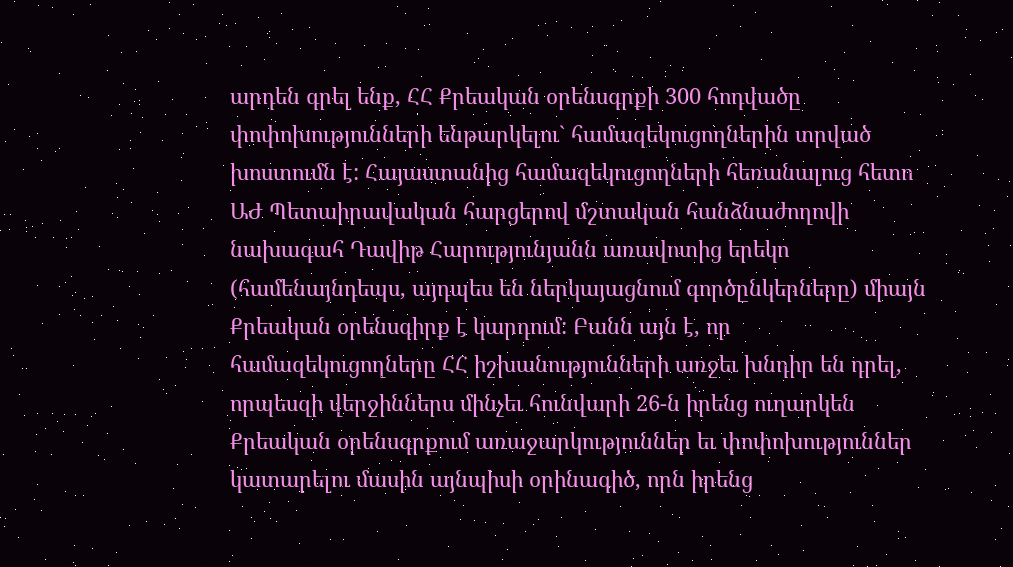արդեն գրել ենք, ՀՀ Քրեական օրենսգրքի 300 հոդվածը փոփոխությունների ենթարկելու` համազեկուցողներին տրված խոստումն է: Հայաստանից համազեկուցողների հեռանալուց հետո ԱԺ Պետաիրավական հարցերով մշտական հանձնաժողովի նախագահ Դավիթ Հարությունյանն առավոտից երեկո (համենայնդեպս, այդպես են ներկայացնում գործընկերները) միայն Քրեական օրենսգիրք է կարդում: Բանն այն է, որ համազեկուցողները ՀՀ իշխանությունների առջեւ խնդիր են դրել, որպեսզի վերջիններս մինչեւ հունվարի 26-ն իրենց ուղարկեն Քրեական օրենսգրքում առաջարկություններ եւ փոփոխություններ կատարելու մասին այնպիսի օրինագիծ, որն իրենց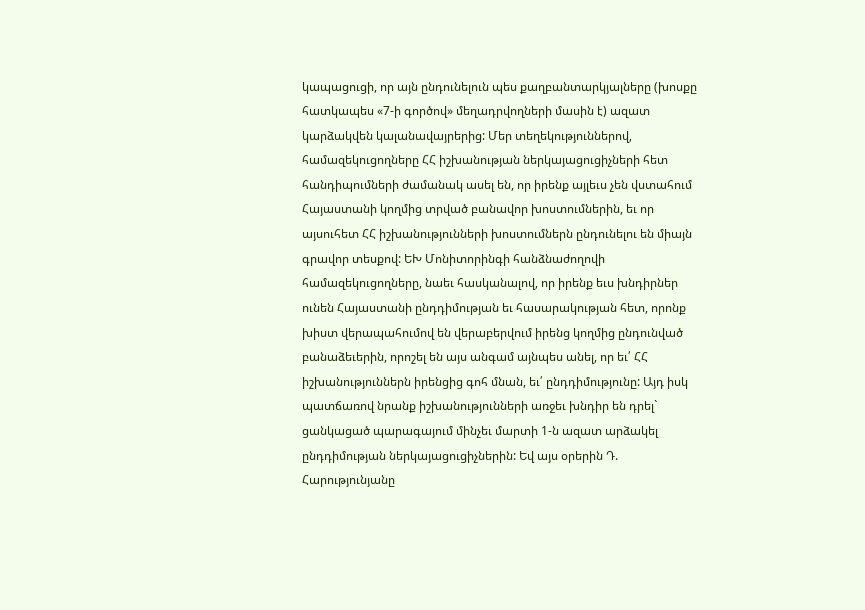կապացուցի, որ այն ընդունելուն պես քաղբանտարկյալները (խոսքը հատկապես «7-ի գործով» մեղադրվողների մասին է) ազատ կարձակվեն կալանավայրերից: Մեր տեղեկություններով, համազեկուցողները ՀՀ իշխանության ներկայացուցիչների հետ հանդիպումների ժամանակ ասել են, որ իրենք այլեւս չեն վստահում Հայաստանի կողմից տրված բանավոր խոստումներին, եւ որ այսուհետ ՀՀ իշխանությունների խոստումներն ընդունելու են միայն գրավոր տեսքով: ԵԽ Մոնիտորինգի հանձնաժողովի համազեկուցողները, նաեւ հասկանալով, որ իրենք եւս խնդիրներ ունեն Հայաստանի ընդդիմության եւ հասարակության հետ, որոնք խիստ վերապահումով են վերաբերվում իրենց կողմից ընդունված բանաձեւերին, որոշել են այս անգամ այնպես անել, որ եւ՛ ՀՀ իշխանություններն իրենցից գոհ մնան, եւ՛ ընդդիմությունը: Այդ իսկ պատճառով նրանք իշխանությունների առջեւ խնդիր են դրել` ցանկացած պարագայում մինչեւ մարտի 1-ն ազատ արձակել ընդդիմության ներկայացուցիչներին: Եվ այս օրերին Դ. Հարությունյանը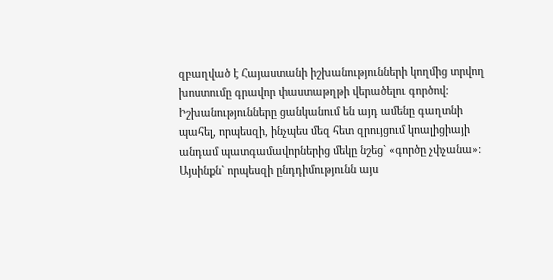զբաղված է Հայաստանի իշխանությունների կողմից տրվող խոստումը գրավոր փաստաթղթի վերածելու գործով: Իշխանությունները ցանկանում են այդ ամենը գաղտնի պահել, որպեսզի, ինչպես մեզ հետ զրույցում կոալիցիայի անդամ պատգամավորներից մեկը նշեց` «գործը չփչանա»: Այսինքն` որպեսզի ընդդիմությունն այս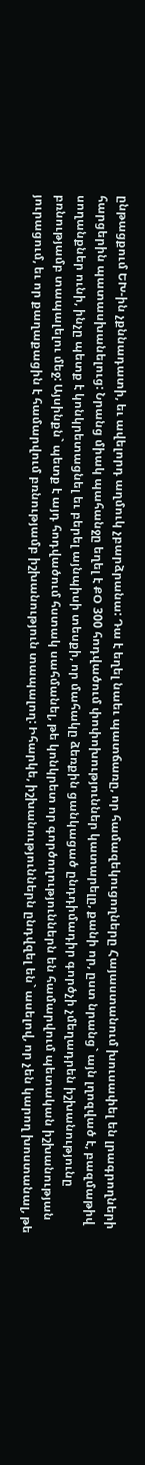ընթացքում ԵԽ-ին չքննադատի, եւ ավելորդ աղմուկ չբարձրանա: Դա է եղել նաեւ պատճառը, որ համազեկուցողները Հայաստանում խուսափել են լրագրողների հարցերին պատասխանելուց: Նրանց միակ պահանջը եղել է ՔՕ 300 հոդվածում փոփոխություններ կատարելը, քանի որ, ըստ նրանց` այն լղոզված է, բազմաթիվ սողանքներ ունի, ինչը պետք է կոնկրետացնել եւ բերել այնպիսի տեսքի, որ մահակը ձեռքին ցանկացած ընդդիմադիր գործչի չմեղադրեն իշխանությունը բռնությամբ տապալելու մեջ: Այսինքն` պետք է այդ հոդվածում հստակ սահմանել, թե կոնկրետ որ գործողություններն են համարվում պետական իշխանության յուրացում, եւ որ քաղաքացին է համարվում բռնությամբ իշխանություն տապալող: Իհարկե, իշխանություններն ընդվզել են` ասելով, որ չեն կարող խոստանալ, թե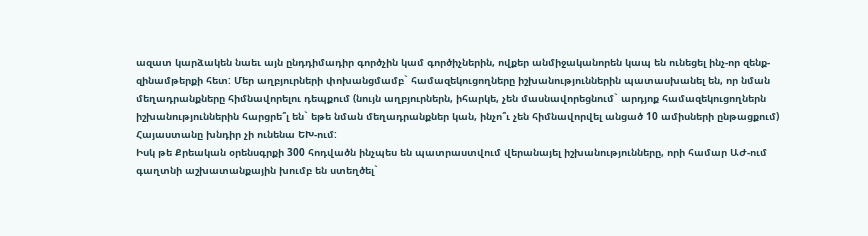ազատ կարձակեն նաեւ այն ընդդիմադիր գործչին կամ գործիչներին, ովքեր անմիջականորեն կապ են ունեցել ինչ-որ զենք-զինամթերքի հետ: Մեր աղբյուրների փոխանցմամբ` համազեկուցողները իշխանություններին պատասխանել են, որ նման մեղադրանքները հիմնավորելու դեպքում (նույն աղբյուրներն, իհարկե, չեն մասնավորեցնում` արդյոք համազեկուցողներն իշխանություններին հարցրե՞լ են` եթե նման մեղադրանքներ կան, ինչո՞ւ չեն հիմնավորվել անցած 10 ամիսների ընթացքում) Հայաստանը խնդիր չի ունենա ԵԽ-ում:
Իսկ թե Քրեական օրենսգրքի 300 հոդվածն ինչպես են պատրաստվում վերանայել իշխանությունները, որի համար ԱԺ-ում գաղտնի աշխատանքային խումբ են ստեղծել`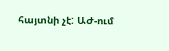հայտնի չէ: ԱԺ-ում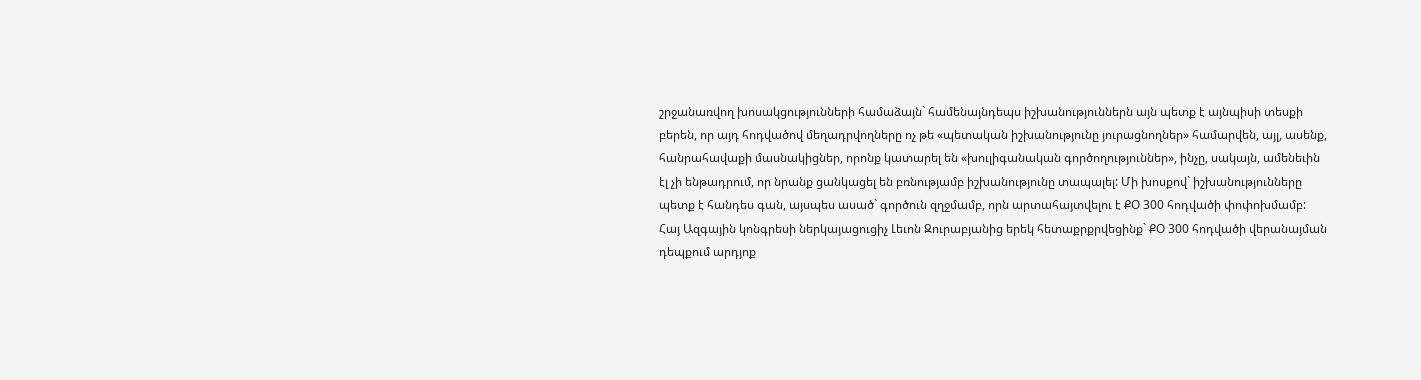շրջանառվող խոսակցությունների համաձայն` համենայնդեպս իշխանություններն այն պետք է այնպիսի տեսքի բերեն, որ այդ հոդվածով մեղադրվողները ոչ թե «պետական իշխանությունը յուրացնողներ» համարվեն, այլ, ասենք, հանրահավաքի մասնակիցներ, որոնք կատարել են «խուլիգանական գործողություններ», ինչը, սակայն, ամենեւին էլ չի ենթադրում, որ նրանք ցանկացել են բռնությամբ իշխանությունը տապալել: Մի խոսքով` իշխանությունները պետք է հանդես գան, այսպես ասած` գործուն զղջմամբ, որն արտահայտվելու է ՔՕ 300 հոդվածի փոփոխմամբ:
Հայ Ազգային կոնգրեսի ներկայացուցիչ Լեւոն Զուրաբյանից երեկ հետաքրքրվեցինք` ՔՕ 300 հոդվածի վերանայման դեպքում արդյոք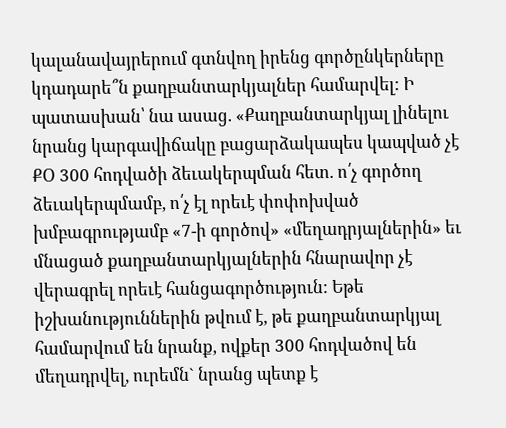կալանավայրերում գտնվող իրենց գործընկերները կդադարե՞ն քաղբանտարկյալներ համարվել: Ի պատասխան՝ նա ասաց. «Քաղբանտարկյալ լինելու նրանց կարգավիճակը բացարձակապես կապված չէ ՔՕ 300 հոդվածի ձեւակերպման հետ. ո՛չ գործող ձեւակերպմամբ, ո՛չ էլ որեւէ փոփոխված խմբագրությամբ «7-ի գործով» «մեղադրյալներին» եւ մնացած քաղբանտարկյալներին հնարավոր չէ վերագրել որեւէ հանցագործություն: Եթե իշխանություններին թվում է, թե քաղբանտարկյալ համարվում են նրանք, ովքեր 300 հոդվածով են մեղադրվել, ուրեմն` նրանց պետք է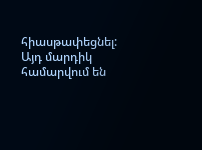հիասթափեցնել: Այդ մարդիկ համարվում են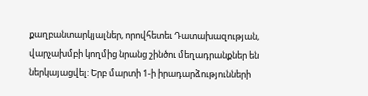քաղբանտարկյալներ, որովհետեւ Դատախազության, վարչախմբի կողմից նրանց շինծու մեղադրանքներ են ներկայացվել: Երբ մարտի 1-ի իրադարձությունների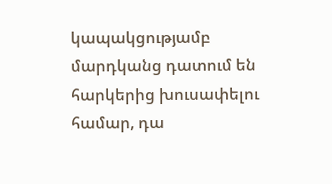կապակցությամբ մարդկանց դատում են հարկերից խուսափելու համար, դա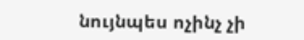նույնպես ոչինչ չի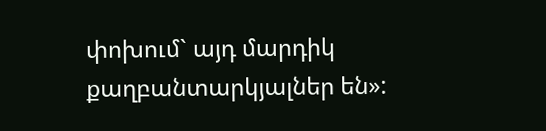փոխում` այդ մարդիկ քաղբանտարկյալներ են»: